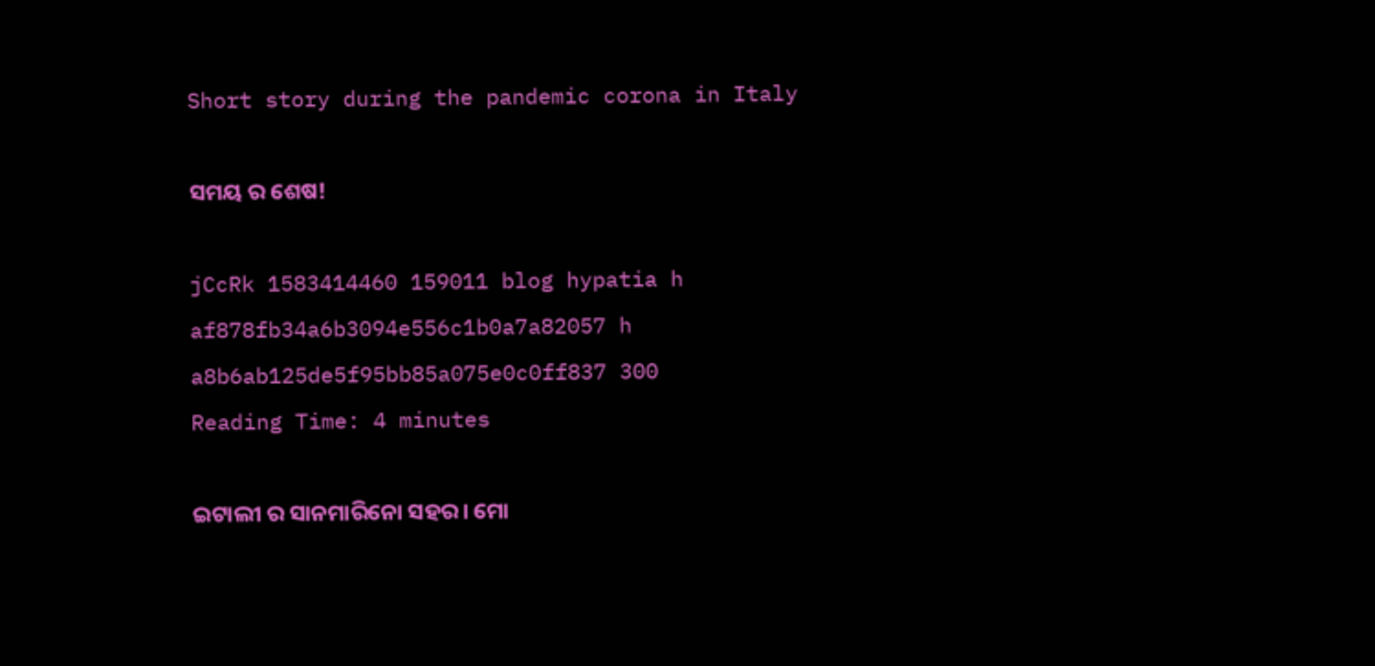Short story during the pandemic corona in Italy

ସମୟ ର ଶେଷ!

jCcRk 1583414460 159011 blog hypatia h af878fb34a6b3094e556c1b0a7a82057 h a8b6ab125de5f95bb85a075e0c0ff837 300
Reading Time: 4 minutes

ଇଟାଲୀ ର ସାନମାରିନୋ ସହର। ମୋ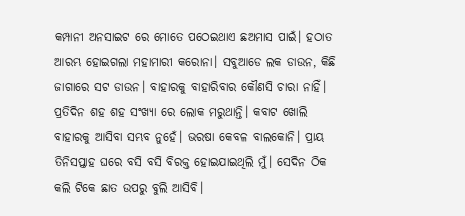କମ୍ପାନୀ ଅନସାଇଟ ରେ ମୋତେ ପଠେଇଥାଏ ଛଅମାସ ପାଇଁ। ହଠାତ ଆରମ୍ଭ ହୋଇଗଲା ମହାମାରୀ କରୋନା। ସବୁଆଡେ ଲକ ଡାଉନ, କିଛି ଜାଗାରେ ସଟ ଡାଉନ। ବାହାରକୁ ବାହାରିବାର କୌଣସି ଚାରା ନାହିଁ। ପ୍ରତିଦିନ ଶହ ଶହ ସଂଖ୍ୟା ରେ ଲୋକ ମରୁଥାନ୍ତି। କବାଟ ଖୋଲି ବାହାରକୁ ଆସିବା ସମ୍ଭବ ନୁହେଁ। ଭରଷା କେବଳ ବାଲକୋନି। ପ୍ରାୟ ତିନିସପ୍ତାହ ଘରେ ବସି ବସି ବିରକ୍ତ ହୋଇଯାଇଥିଲି ମୁଁ। ସେଦିନ ଠିକ କଲି ଟିକେ ଛାତ ଉପରୁ ବୁଲି ଆସିବି।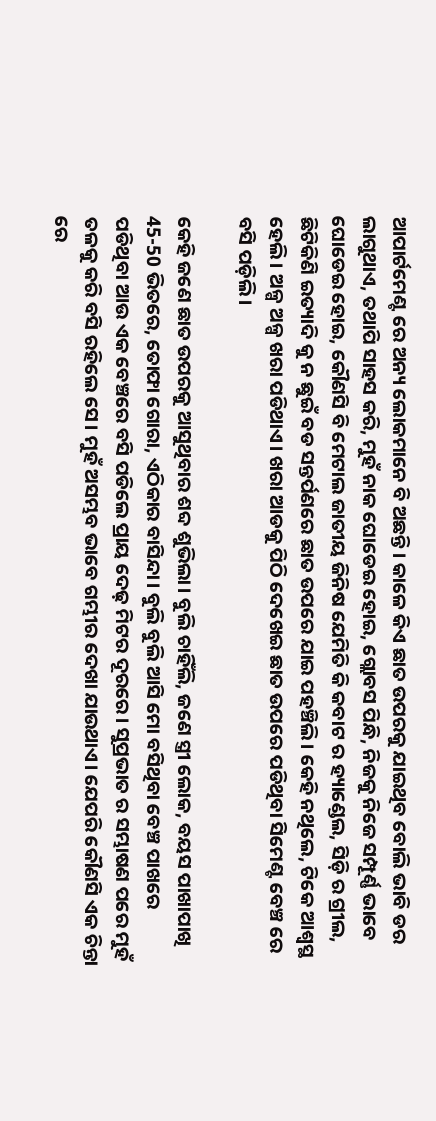ଆପାର୍ଟମେଣ୍ଟ ରେ ଅନ୍ୟ ଲୋକମାନେ ବି ଅଛନ୍ତି। କାଳେ କିଏ ଛାତ ଉପରକୁ ଯାଇଥିବ ବୋଲି ଭାବି ଡର ଲାଗୁଥାଏ, ତଥାପି ସାହସ କରି, ମୁହଁ ନାକ ଘୋଡେଇ ହୋଇ, ଗ୍ଲୋବସ ପିନ୍ଧି, ନିଜକୁ ନିଜେ ସମ୍ପୂର୍ଣ୍ଣ ଭାବେ ଘୋଡେଇ ହୋଇ, କୌଣସି ବି ମେଟାଲ ଜାତୀୟ ଜିନିଷ ଯେମିତି କି କବାଟ ର ହ୍ୟାଣ୍ଡେଲ, ସିଡ଼ି ର ଗ୍ରୀଲ, ଛିଟିକିଣି ଇତ୍ୟାଦି କୁ ନ ଛୁଇଁ ବଡ ସନ୍ତର୍ପଣରେ ଛାତ ଉପରେ ଯାଇ ପହଞ୍ଚିଲି। କେହି ନଥିଲେ, ଟିକେ ଆଶ୍ୱସ୍ଥ ହେଲି। ଅଳ୍ପ ଅଳ୍ପ ଖରା ପଡିଥାଏ। ଖରା ଆଡକୁ ପିଠି ଦେଖେଇ ଛାତ ଉପରେ ପଡିଥିବା ସିମେଣ୍ଟ ବେଞ୍ଚ ରେ ବସି ପଡ଼ିଲି।

କେହି ଜଣେ ଛାତ ଉପରକୁ ଆସୁଥିବାର ଶବ୍ଦ ଶୁଭିଲା। ବୁଲି ଚାହିଁଲି, ଜଣେ ସ୍ତ୍ରୀ ଲୋକ, ବୟସ ପାଖାପାଖି 45-50 ଭିତରେ, ତୋଫା ଗୋରା, ଏଠିକାର ବାସିନ୍ଦା। ବୁଲି ବୁଲି ଆସି ମୋ ବସିଥିବା ବେଞ୍ଚ ପାଖରେ ପଡିଥିବା ଆଉ ଏକ ବେଞ୍ଚରେ ବସି ପଡିଲେ ପ୍ରାୟ ଦେଢ଼ ମିଟର ଦୂରରେ। ସୁପ୍ରଭାତ ର ସମ୍ଭାଷଣ ପରେ ମୁହଁ ତଳକୁ କରି ବସି ରହିଲେ ସେ। ମୁହଁ ଅସମ୍ଭବ ଭାବେ ଗମ୍ଭୀର ଦେଖା ଯାଉଥାଏ। ଯେପରି କୌଣସି ଏକ ଚିନ୍ତା ରେ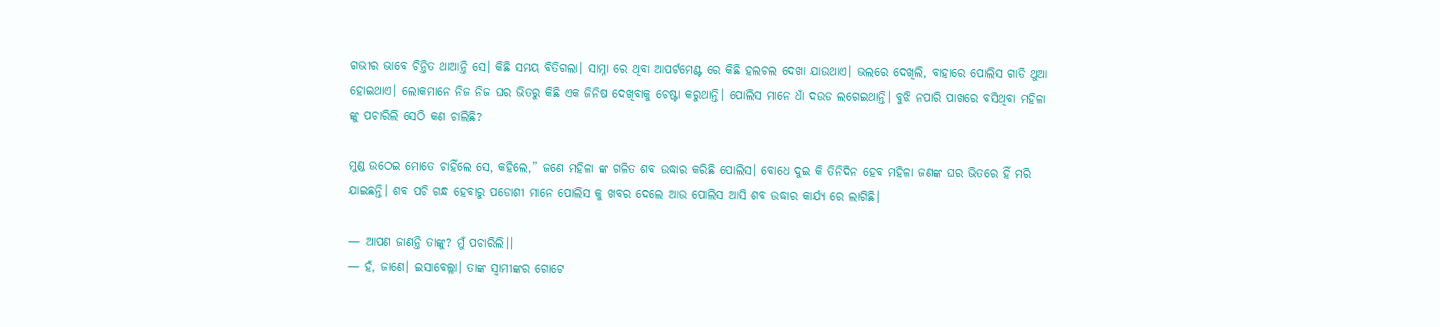ଗଭୀର ଭାବେ ଚିନ୍ତିତ ଥାଆନ୍ତି ସେ। କିଛି ସମୟ ବିତିଗଲା। ସାମ୍ନା ରେ ଥିବା ଆପର୍ଟମେଣ୍ଟ ରେ କିଛି ହଲଚଲ ଦେଖା ଯାଉଥାଏ। ଭଲରେ ଦେଖିଲି, ବାହାରେ ପୋଲିସ ଗାଡି ଥୁଆ ହୋଇଥାଏ। ଲୋକମାନେ ନିଜ ନିଜ ଘର ଭିତରୁ କିଛି ଏକ ଜିନିଷ ଦେଖିବାକୁ ଚେଷ୍ଟା କରୁଥାନ୍ତି। ପୋଲିସ ମାନେ ଧାଁ ଦଉଡ ଲଗେଇଥାନ୍ତି। ବୁଝି ନପାରି ପାଖରେ ବସିଥିବା ମହିଳା ଙ୍କୁ ପଚାରିଲି ସେଠି କଣ ଚାଲିଛି?

ମୁଣ୍ଡ ଉଠେଇ ମୋତେ ଚାହିଁଲେ ସେ, କହିଲେ,” ଜଣେ ମହିଳା ଙ୍କ ଗଳିତ ଶବ ଉଦ୍ଧାର କରିଛି ପୋଲିସ। ବୋଧେ ଦୁଇ କି ତିନିଦିନ ହେବ ମହିଳା ଜଣଙ୍କ ଘର ଭିତରେ ହିଁ ମରି ଯାଇଛନ୍ତି। ଶବ ପଚି ଗନ୍ଧ ହେବାରୁ ପଡୋଶୀ ମାନେ ପୋଲିସ କୁ ଖବର ଦେଲେ ଆଉ ପୋଲିସ ଆସି ଶବ ଉଦ୍ଧାର କାର୍ଯ୍ୟ ରେ ଲାଗିଛି।

— ଆପଣ ଜାଣନ୍ତି ତାଙ୍କୁ? ମୁଁ ପଚାରିଲି।।
— ହଁ, ଜାଣେ। ଇସାବେଲ୍ଲା। ତାଙ୍କ ସ୍ୱାମୀଙ୍କର ଗୋଟେ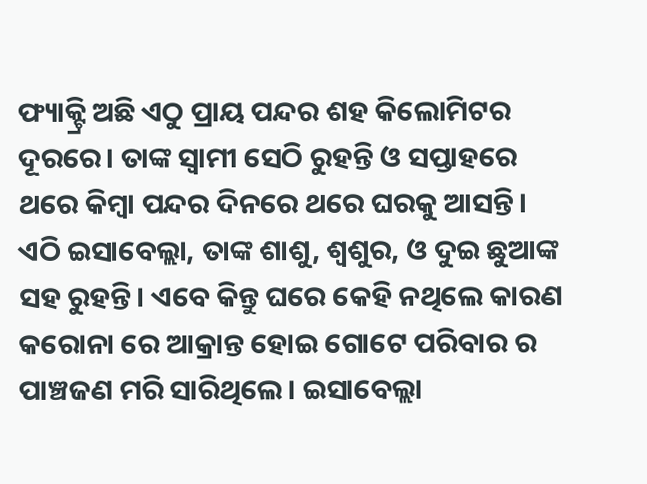ଫ୍ୟାକ୍ଟ୍ରି ଅଛି ଏଠୁ ପ୍ରାୟ ପନ୍ଦର ଶହ କିଲୋମିଟର ଦୂରରେ। ତାଙ୍କ ସ୍ୱାମୀ ସେଠି ରୁହନ୍ତି ଓ ସପ୍ତାହରେ ଥରେ କିମ୍ବା ପନ୍ଦର ଦିନରେ ଥରେ ଘରକୁ ଆସନ୍ତି। ଏଠି ଇସାବେଲ୍ଲା, ତାଙ୍କ ଶାଶୁ, ଶ୍ୱଶୁର, ଓ ଦୁଇ ଛୁଆଙ୍କ ସହ ରୁହନ୍ତି। ଏବେ କିନ୍ତୁ ଘରେ କେହି ନଥିଲେ କାରଣ କରୋନା ରେ ଆକ୍ରାନ୍ତ ହୋଇ ଗୋଟେ ପରିବାର ର ପାଞ୍ଚଜଣ ମରି ସାରିଥିଲେ। ଇସାବେଲ୍ଲା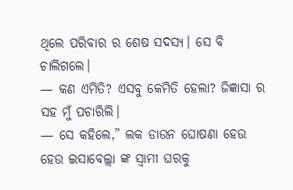ଥିଲେ ପରିବାର ର ଶେଷ ସଦସ୍ୟ। ସେ ବି ଚାଲିଗଲେ।
— କଣ ଏମିତି? ଏସବୁ କେମିତି ହେଲା? ଜିଜ୍ଞାସା ର ସହ ମୁଁ ପଚାରିଲି।
— ସେ କହିଲେ,” ଲକ ଡାଉନ ଘୋଷଣା ହେଉ ହେଉ ଇସାବେଲ୍ଲା ଙ୍କ ସ୍ୱାମୀ ଘରକୁ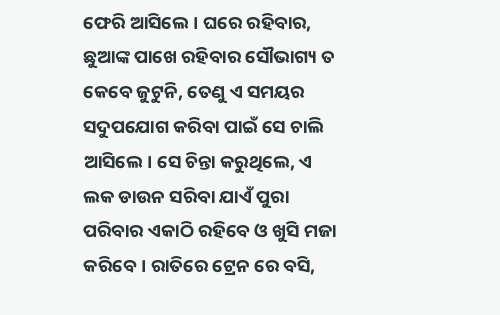ଫେରି ଆସିଲେ। ଘରେ ରହିବାର, ଛୁଆଙ୍କ ପାଖେ ରହିବାର ସୌଭାଗ୍ୟ ତ କେବେ ଜୁଟୁନି, ତେଣୁ ଏ ସମୟର ସଦୁପଯୋଗ କରିବା ପାଇଁ ସେ ଚାଲି ଆସିଲେ। ସେ ଚିନ୍ତା କରୁଥିଲେ, ଏ ଲକ ଡାଉନ ସରିବା ଯାଏଁ ପୁରା ପରିବାର ଏକାଠି ରହିବେ ଓ ଖୁସି ମଜା କରିବେ। ରାତିରେ ଟ୍ରେନ ରେ ବସି,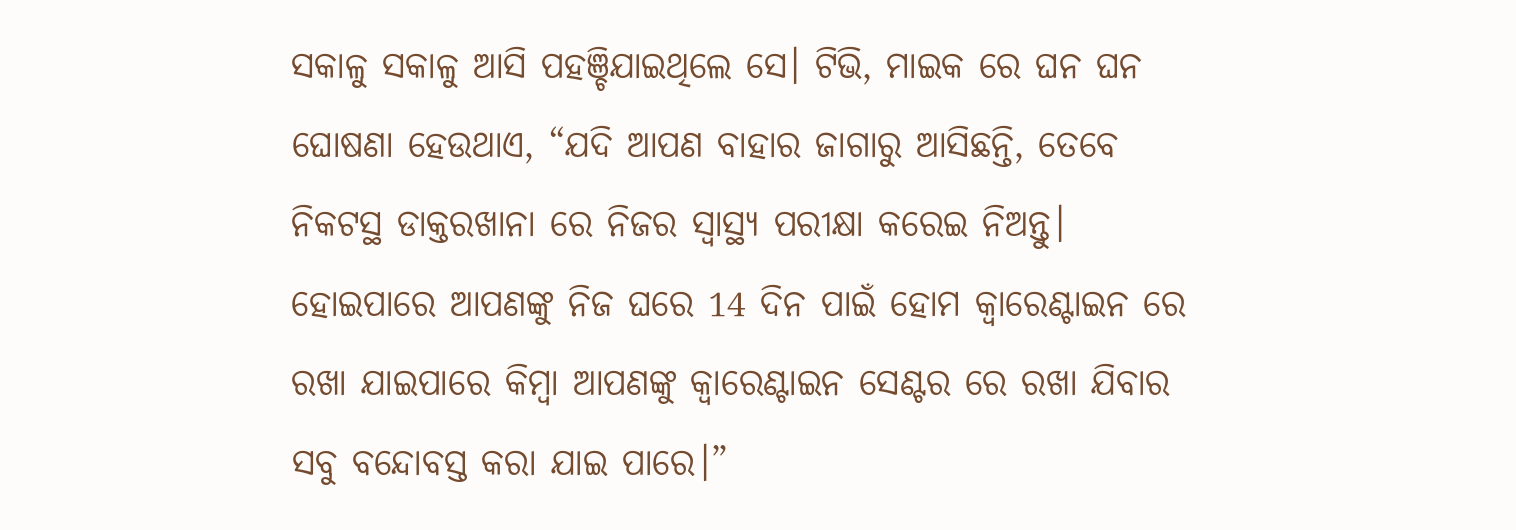ସକାଳୁ ସକାଳୁ ଆସି ପହଞ୍ଚିଯାଇଥିଲେ ସେ। ଟିଭି, ମାଇକ ରେ ଘନ ଘନ ଘୋଷଣା ହେଉଥାଏ, “ଯଦି ଆପଣ ବାହାର ଜାଗାରୁ ଆସିଛନ୍ତି, ତେବେ ନିକଟସ୍ଥ ଡାକ୍ତରଖାନା ରେ ନିଜର ସ୍ୱାସ୍ଥ୍ୟ ପରୀକ୍ଷା କରେଇ ନିଅନ୍ତୁ। ହୋଇପାରେ ଆପଣଙ୍କୁ ନିଜ ଘରେ 14 ଦିନ ପାଇଁ ହୋମ କ୍ୱାରେଣ୍ଟାଇନ ରେ ରଖା ଯାଇପାରେ କିମ୍ବା ଆପଣଙ୍କୁ କ୍ୱାରେଣ୍ଟାଇନ ସେଣ୍ଟର ରେ ରଖା ଯିବାର ସବୁ ବନ୍ଦୋବସ୍ତ କରା ଯାଇ ପାରେ।”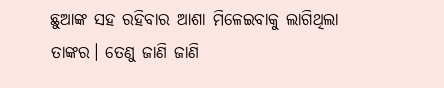ଛୁଆଙ୍କ ସହ ରହିବାର ଆଶା ମିଳେଇବାକୁ ଲାଗିଥିଲା ତାଙ୍କର। ତେଣୁ ଜାଣି ଜାଣି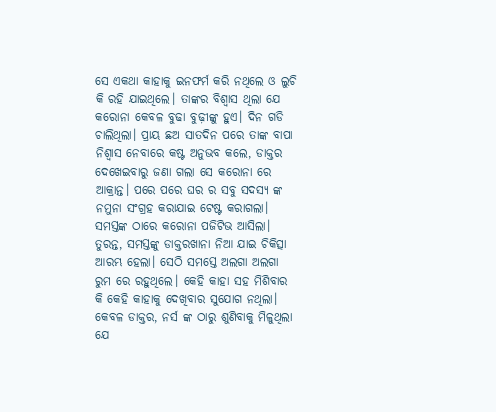ସେ ଏକଥା କାହାକୁ ଇନଫର୍ମ କରି ନଥିଲେ ଓ ଲୁଚି କି ରହି ଯାଇଥିଲେ। ତାଙ୍କର ବିଶ୍ୱାସ ଥିଲା ଯେ କରୋନା କେବଳ ବୁଢା ବୁଢ଼ୀଙ୍କୁ ହୁଏ। ଦିନ ଗଡି ଚାଲିଥିଲା। ପ୍ରାୟ ଛଅ ସାତଦିନ ପରେ ତାଙ୍କ ବାପା ନିଶ୍ୱାସ ନେବାରେ କଷ୍ଟ ଅନୁଭବ କଲେ, ଡାକ୍ତର ଦେଖେଇବାରୁ ଜଣା ଗଲା ସେ କରୋନା ରେ ଆକ୍ରାନ୍ତ। ପରେ ପରେ ଘର ର ସବୁ ସଦସ୍ୟ ଙ୍କ ନମୁନା ସଂଗ୍ରହ କରାଯାଇ ଟେଷ୍ଟ କରାଗଲା। ସମସ୍ତଙ୍କ ଠାରେ କରୋନା ପଜିଟିଭ ଆସିଲା। ତୁରନ୍ତ, ସମସ୍ତଙ୍କୁ ଡାକ୍ତରଖାନା ନିଆ ଯାଇ ଚିକିତ୍ସା ଆରମ୍ଭ ହେଲା। ସେଠି ସମସ୍ତେ ଅଲଗା ଅଲଗା ରୁମ ରେ ରହୁଥିଲେ। କେହି କାହା ସହ ମିଶିବାର କି କେହି କାହାକୁ ଦେଖିବାର ସୁଯୋଗ ନଥିଲା। କେବଳ ଡାକ୍ତର, ନର୍ସ ଙ୍କ ଠାରୁ ଶୁଣିବାକୁ ମିଳୁଥିଲା ଯେ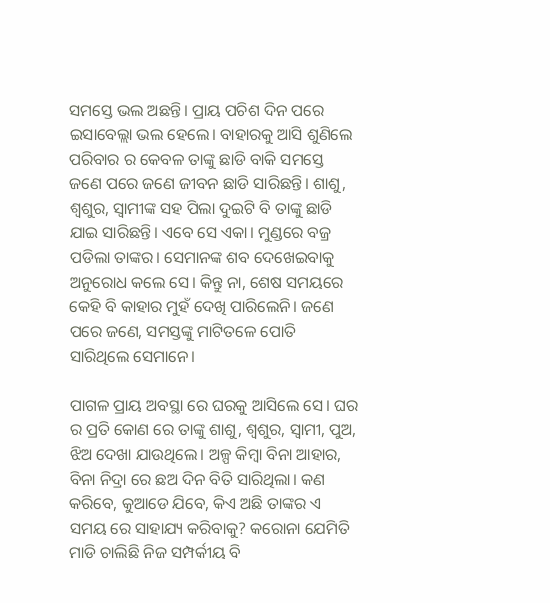ସମସ୍ତେ ଭଲ ଅଛନ୍ତି। ପ୍ରାୟ ପଚିଶ ଦିନ ପରେ ଇସାବେଲ୍ଲା ଭଲ ହେଲେ। ବାହାରକୁ ଆସି ଶୁଣିଲେ ପରିବାର ର କେବଳ ତାଙ୍କୁ ଛାଡି ବାକି ସମସ୍ତେ ଜଣେ ପରେ ଜଣେ ଜୀବନ ଛାଡି ସାରିଛନ୍ତି। ଶାଶୁ, ଶ୍ୱଶୁର, ସ୍ୱାମୀଙ୍କ ସହ ପିଲା ଦୁଇଟି ବି ତାଙ୍କୁ ଛାଡି ଯାଇ ସାରିଛନ୍ତି। ଏବେ ସେ ଏକା। ମୁଣ୍ଡରେ ବଜ୍ର ପଡିଲା ତାଙ୍କର। ସେମାନଙ୍କ ଶବ ଦେଖେଇବାକୁ ଅନୁରୋଧ କଲେ ସେ। କିନ୍ତୁ ନା, ଶେଷ ସମୟରେ କେହି ବି କାହାର ମୁହଁ ଦେଖି ପାରିଲେନି। ଜଣେ ପରେ ଜଣେ, ସମସ୍ତଙ୍କୁ ମାଟିତଳେ ପୋତି ସାରିଥିଲେ ସେମାନେ।

ପାଗଳ ପ୍ରାୟ ଅବସ୍ଥା ରେ ଘରକୁ ଆସିଲେ ସେ। ଘର ର ପ୍ରତି କୋଣ ରେ ତାଙ୍କୁ ଶାଶୁ, ଶ୍ୱଶୁର, ସ୍ୱାମୀ, ପୁଅ, ଝିଅ ଦେଖା ଯାଉଥିଲେ। ଅଳ୍ପ କିମ୍ବା ବିନା ଆହାର, ବିନା ନିଦ୍ରା ରେ ଛଅ ଦିନ ବିତି ସାରିଥିଲା। କଣ କରିବେ, କୁଆଡେ ଯିବେ, କିଏ ଅଛି ତାଙ୍କର ଏ ସମୟ ରେ ସାହାଯ୍ୟ କରିବାକୁ? କରୋନା ଯେମିତି ମାଡି ଚାଲିଛି ନିଜ ସମ୍ପର୍କୀୟ ବି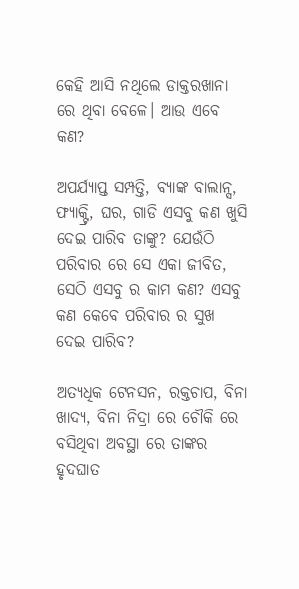କେହି ଆସି ନଥିଲେ ଡାକ୍ତରଖାନା ରେ ଥିବା ବେଳେ। ଆଉ ଏବେ କଣ?

ଅପର୍ଯ୍ୟାପ୍ତ ସମ୍ପତ୍ତି, ବ୍ୟାଙ୍କ ବାଲାନ୍ସ, ଫ୍ୟାକ୍ଟ୍ରି, ଘର, ଗାଡି ଏସବୁ କଣ ଖୁସି ଦେଇ ପାରିବ ତାଙ୍କୁ? ଯେଉଁଠି ପରିବାର ରେ ସେ ଏକା ଜୀବିତ, ସେଠି ଏସବୁ ର କାମ କଣ? ଏସବୁ କଣ କେବେ ପରିବାର ର ସୁଖ ଦେଇ ପାରିବ?

ଅତ୍ୟଧିକ ଟେନସନ, ରକ୍ତଚାପ, ବିନା ଖାଦ୍ୟ, ବିନା ନିଦ୍ରା ରେ ଚୌକି ରେ ବସିଥିବା ଅବସ୍ଥା ରେ ତାଙ୍କର ହୃଦଘାତ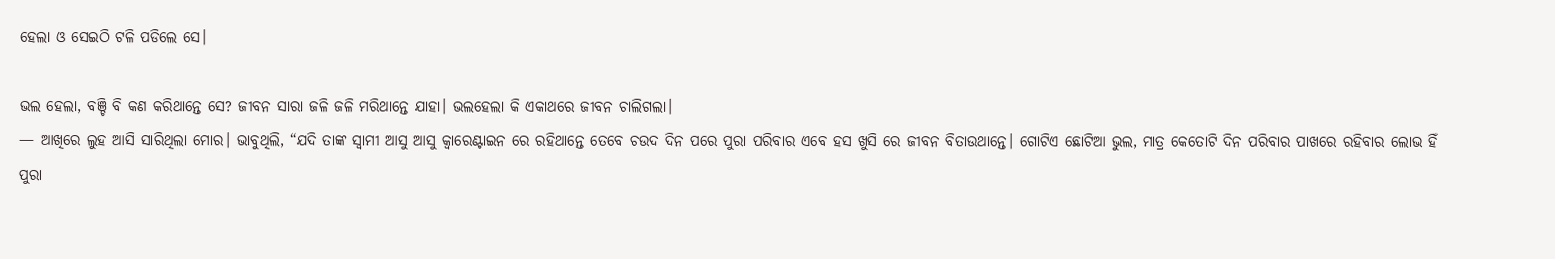ହେଲା ଓ ସେଇଠି ଟଳି ପଡିଲେ ସେ।

ଭଲ ହେଲା, ବଞ୍ଚି ବି କଣ କରିଥାନ୍ତେ ସେ? ଜୀବନ ସାରା ଜଳି ଜଳି ମରିଥାନ୍ତେ ଯାହା। ଭଲହେଲା କି ଏକାଥରେ ଜୀବନ ଚାଲିଗଲା।
— ଆଖିରେ ଲୁହ ଆସି ସାରିଥିଲା ମୋର। ଭାବୁଥିଲି, “ଯଦି ତାଙ୍କ ସ୍ୱାମୀ ଆସୁ ଆସୁ କ୍ୱାରେଣ୍ଟାଇନ ରେ ରହିଥାନ୍ତେ ତେବେ ଚଉଦ ଦିନ ପରେ ପୁରା ପରିବାର ଏବେ ହସ ଖୁସି ରେ ଜୀବନ ବିତାଉଥାନ୍ତେ। ଗୋଟିଏ ଛୋଟିଆ ଭୁଲ, ମାତ୍ର କେତୋଟି ଦିନ ପରିବାର ପାଖରେ ରହିବାର ଲୋଭ ହିଁ ପୁରା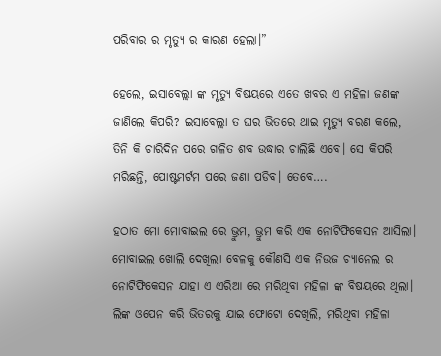ପରିବାର ର ମୃତ୍ୟୁ ର କାରଣ ହେଲା।”

ହେଲେ, ଇସାବେଲ୍ଲା ଙ୍କ ମୃତ୍ୟୁ ବିଷୟରେ ଏତେ ଖବର ଏ ମହିଳା ଜଣଙ୍କ ଜାଣିଲେ କିପରି? ଇସାବେଲ୍ଲା ତ ଘର ଭିତରେ ଥାଇ ମୃତ୍ୟୁ ବରଣ କଲେ, ତିନି କି ଚାରିଦିନ ପରେ ଗଳିତ ଶବ ଉଦ୍ଧାର ଚାଲିଛି ଏବେ। ସେ କିପରି ମରିଛନ୍ତି, ପୋଷ୍ଟମର୍ଟମ ପରେ ଜଣା ପଡିବ। ତେବେ….

ହଠାତ ମୋ ମୋବାଇଲ ରେ ଭ୍ରୁମ, ଭ୍ରୁମ କରି ଏକ ନୋଟିଫିକେସନ ଆସିଲା। ମୋବାଇଲ ଖୋଲି ଦେଖିଲା ବେଳକୁ କୌଣସି ଏକ ନିଉଜ ଚ୍ୟାନେଲ ର ନୋଟିଫିକେସନ ଯାହା ଏ ଏରିଆ ରେ ମରିଥିବା ମହିଳା ଙ୍କ ବିଷୟରେ ଥିଲା। ଲିଙ୍କ ଓପେନ କରି ଭିତରକୁ ଯାଇ ଫୋଟୋ ଦେଖିଲି, ମରିଥିବା ମହିଳା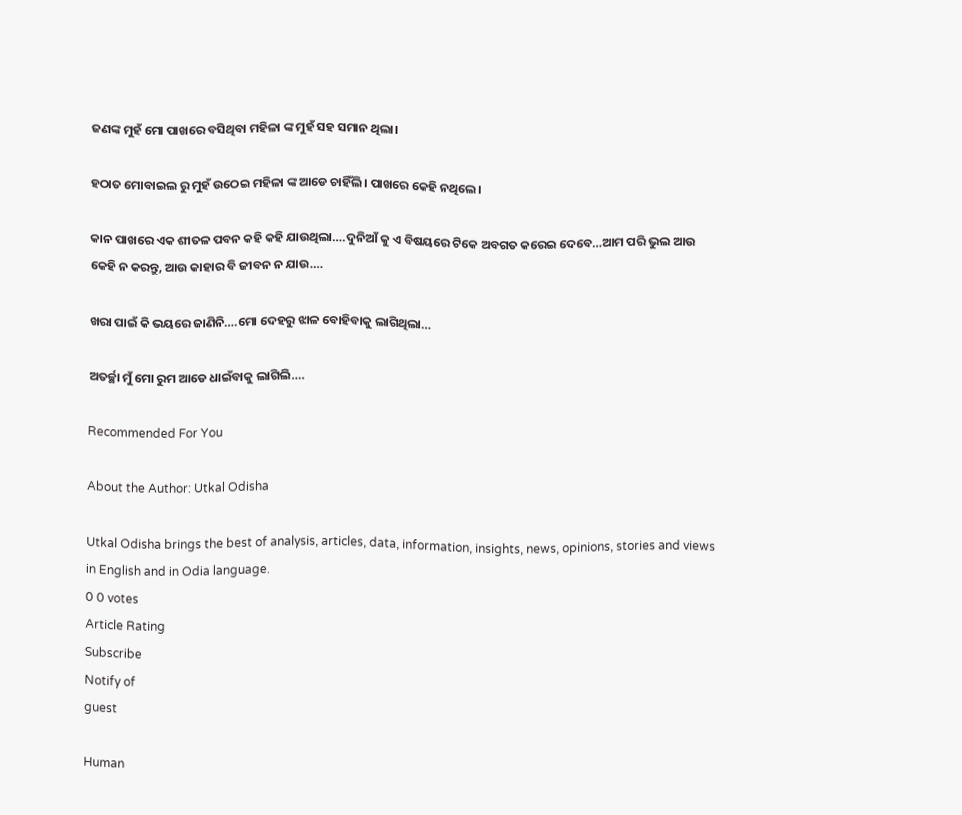ଜଣଙ୍କ ମୁହଁ ମୋ ପାଖରେ ବସିଥିବା ମହିଳା ଙ୍କ ମୁହଁ ସହ ସମାନ ଥିଲା।

ହଠାତ ମୋବାଇଲ ରୁ ମୁହଁ ଉଠେଇ ମହିଳା ଙ୍କ ଆଡେ ଚାହିଁଲି। ପାଖରେ କେହି ନଥିଲେ।

କାନ ପାଖରେ ଏକ ଶୀତଳ ପବନ କହି କହି ଯାଉଥିଲା….ଦୁନିଆଁ କୁ ଏ ବିଷୟରେ ଟିକେ ଅବଗତ କରେଇ ଦେବେ…ଆମ ପରି ଭୁଲ ଆଉ କେହି ନ କରନ୍ତୁ, ଆଉ କାହାର ବି ଜୀବନ ନ ଯାଉ….

ଖରା ପାଇଁ କି ଭୟରେ ଜାଣିନି….ମୋ ଦେହରୁ ଝାଳ ବୋହିବାକୁ ଲାଗିଥିଲା…

ଅତର୍ଚ୍ଛା ମୁଁ ମୋ ରୁମ ଆଡେ ଧାଇଁବାକୁ ଲାଗିଲି….

Recommended For You

About the Author: Utkal Odisha

Utkal Odisha brings the best of analysis, articles, data, information, insights, news, opinions, stories and views in English and in Odia language.
0 0 votes
Article Rating
Subscribe
Notify of
guest

Human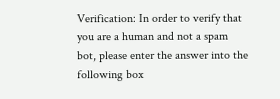Verification: In order to verify that you are a human and not a spam bot, please enter the answer into the following box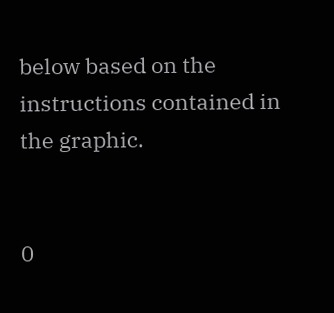below based on the instructions contained in the graphic.


0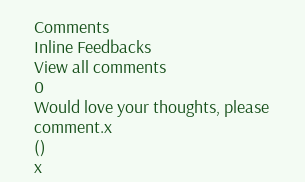Comments
Inline Feedbacks
View all comments
0
Would love your thoughts, please comment.x
()
x